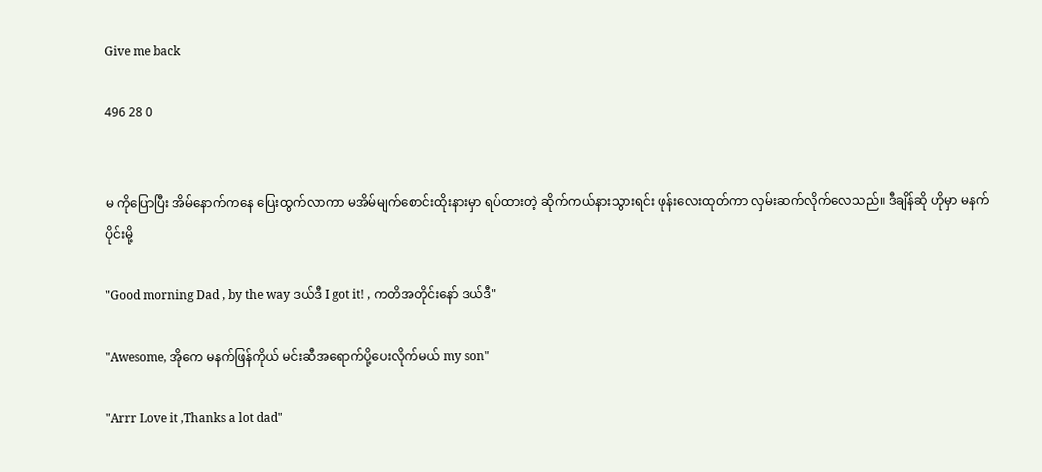Give me back

496 28 0


မ ကိုပြောပြီး အိမ်နောက်ကနေ ပြေးထွက်လာကာ မအိမ်မျက်စောင်းထိုးနားမှာ ရပ်ထားတဲ့ ဆိုက်ကယ်နားသွားရင်း ဖုန်းလေးထုတ်ကာ လှမ်းဆက်လိုက်လေသည်။ ဒီချိန်ဆို ဟိုမှာ မနက်ပိုင်းမို့

"Good morning Dad , by the way ဒယ်ဒီ I got it! , ကတိအတိုင်းနော် ဒယ်ဒီ"

"Awesome, အိုကေ မနက်ဖြန်ကိုယ် မင်းဆီအရောက်ပို့ပေးလိုက်မယ် my son"

"Arrr Love it ,Thanks a lot dad"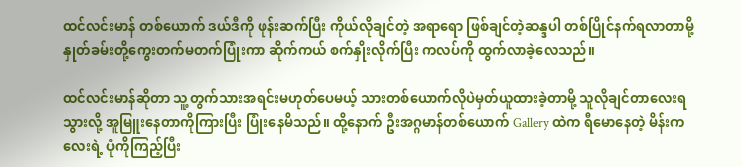ထင်လင်းမာန် တစ်ယောက် ဒယ်ဒီကို ဖုန်းဆက်ပြီး ကိုယ်လိုချင်တဲ့ အရာရော ဖြစ်ချင်တဲ့ဆန္ဒပါ တစ်ပြိုင်နက်ရလာတာမို့ နှုတ်ခမ်းတို့ကွေးတက်မတက်ပြုံးကာ ဆိုက်ကယ် စက်နှိုးလိုက်ပြီး ကလပ်ကို ထွက်လာခဲ့လေသည်။

ထင်လင်းမာန်ဆိုတာ သူ့တွက်သားအရင်းမဟုတ်ပေမယ့် သားတစ်ယောက်လိုပဲမှတ်ယူထားခဲ့တာမို့ သူလိုချင်တာလေးရသွားလို့ အူမြူးနေတာကိုကြားပြီး ပြုံးနေမိသည်။ ထို့နောက် ဦးအဂ္ဂမာန်တစ်ယောက် Gallery ထဲက ရီမောနေတဲ့ မိန်းကလေးရဲ့ ပုံကိုကြည့်ပြီး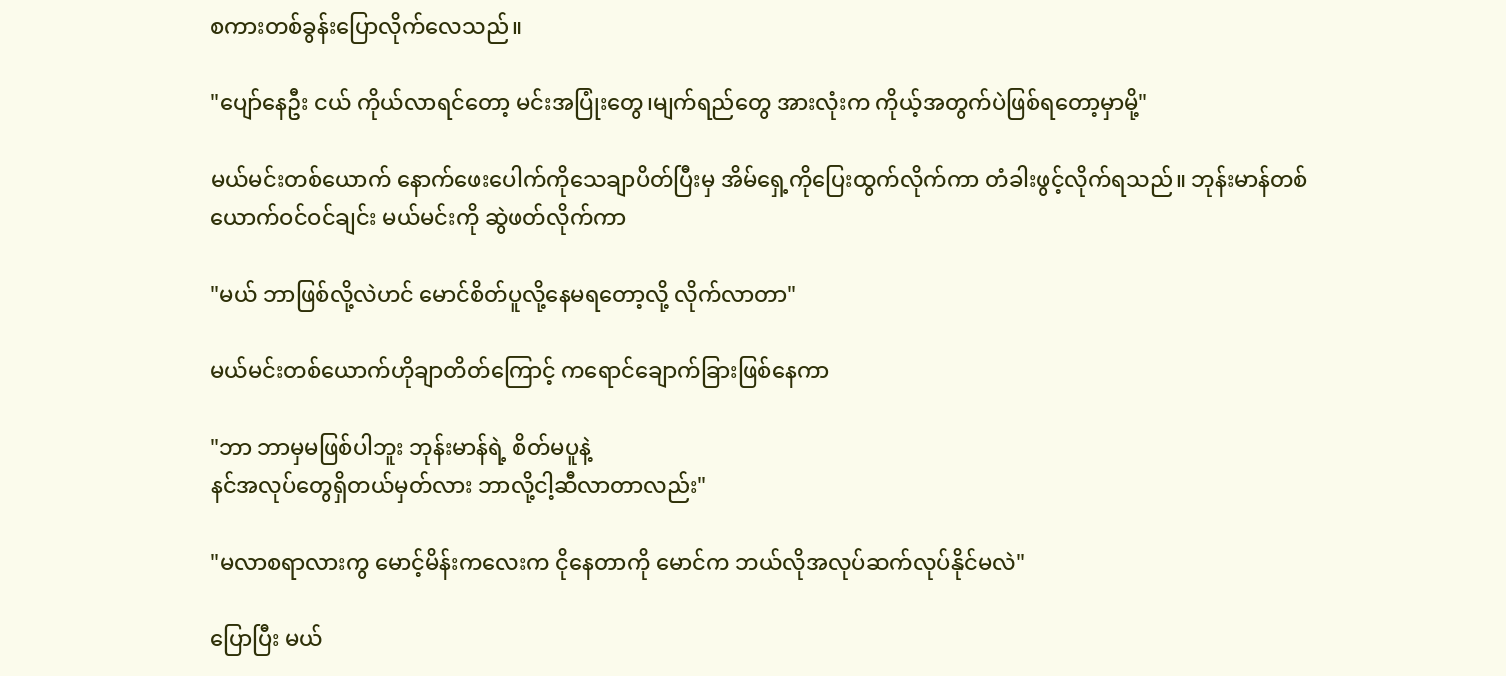စကားတစ်ခွန်းပြောလိုက်လေသည်။

"ပျော်နေဦး ငယ် ကိုယ်လာရင်တော့ မင်းအပြုံးတွေ၊မျက်ရည်တွေ အားလုံးက ကိုယ့်အတွက်ပဲဖြစ်ရတော့မှာမို့"

မယ်မင်းတစ်ယောက် နောက်ဖေးပေါက်ကိုသေချာပိတ်ပြီးမှ အိမ်ရှေ့ကိုပြေးထွက်လိုက်ကာ တံခါးဖွင့်လိုက်ရသည်။ ဘုန်းမာန်တစ်ယောက်ဝင်ဝင်ချင်း မယ်မင်းကို ဆွဲဖတ်လိုက်ကာ

"မယ် ဘာဖြစ်လို့လဲဟင် မောင်စိတ်ပူလို့နေမရတော့လို့ လိုက်လာတာ"

မယ်မင်းတစ်ယောက်ဟိုချာတိတ်ကြောင့် ကရောင်ချောက်ခြားဖြစ်နေကာ

"ဘာ ဘာမှမဖြစ်ပါဘူး ဘုန်းမာန်ရဲ့ စိတ်မပူနဲ့
နင်အလုပ်တွေရှိတယ်မှတ်လား ဘာလို့ငါ့ဆီလာတာလည်း"

"မလာစရာလားကွ မောင့်မိန်းကလေးက ငိုနေတာကို မောင်က ဘယ်လိုအလုပ်ဆက်လုပ်နိုင်မလဲ"

ပြောပြီး မယ်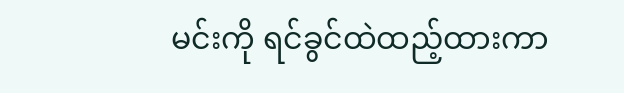မင်းကို ရင်ခွင်ထဲထည့်ထားကာ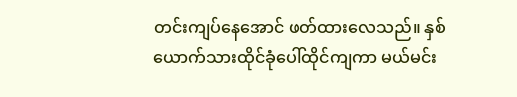တင်းကျပ်နေအောင် ဖတ်ထားလေသည်။ နှစ်ယောက်သားထိုင်ခုံပေါ်ထိုင်ကျကာ မယ်မင်း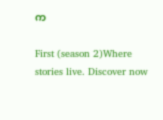က

First (season 2)Where stories live. Discover now